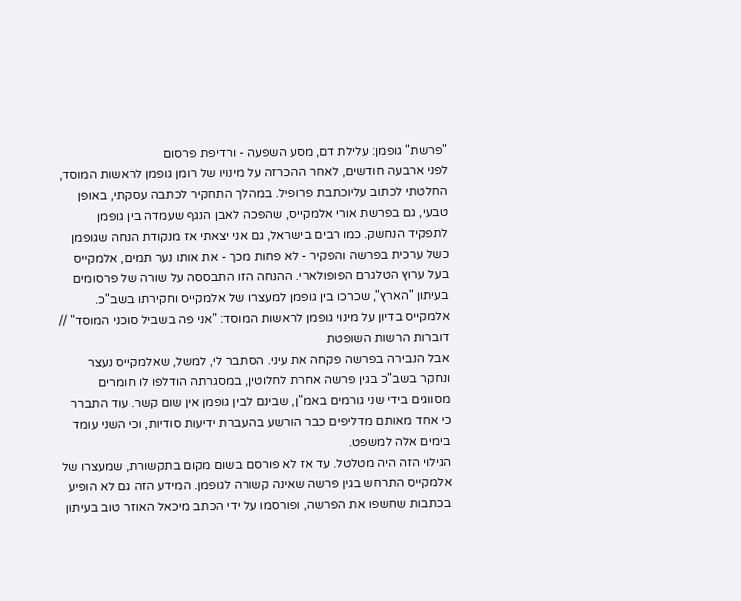"פרשת" גופמן: עלילת דם, מסע השפעה - ורדיפת פרסום
לפני ארבעה חודשים, לאחר ההכרזה על מינויו של רומן גופמן לראשות המוסד, החלטתי לכתוב עליוכתבת פרופיל. במהלך התחקיר לכתבה עסקתי, באופן טבעי, גם בפרשת אורי אלמקייס, שהפכה לאבן הנגף שעמדה בין גופמן לתפקיד הנחשק. כמו רבים בישראל, גם אני יצאתי אז מנקודת הנחה שגופמן כשל ערכית בפרשה והפקיר - לא פחות מכך - את אותו נער תמים, אלמקייס בעל ערוץ הטלגרם הפופולארי. ההנחה הזו התבססה על שורה של פרסומים בעיתון "הארץ", שכרכו בין גופמן למעצרו של אלמקייס וחקירתו בשב"כ.
אלמקייס בדיון על מינוי גופמן לראשות המוסד: "אני פה בשביל סוכני המוסד" // דוברות הרשות השופטת
אבל הנבירה בפרשה פקחה את עיני. הסתבר לי, למשל, שאלמקייס נעצר ונחקר בשב"כ בגין פרשה אחרת לחלוטין, במסגרתה הודלפו לו חומרים מסווגים בידי שני גורמים באמ"ן, שבינם לבין גופמן אין שום קשר. עוד התברר כי אחד מאותם מדליפים כבר הורשע בהעברת ידיעות סודיות, וכי השני עומד בימים אלה למשפט.
הגילוי הזה היה מטלטל. עד אז לא פורסם בשום מקום בתקשורת, שמעצרו של אלמקייס התרחש בגין פרשה שאינה קשורה לגופמן. המידע הזה גם לא הופיע בכתבות שחשפו את הפרשה, ופורסמו על ידי הכתב מיכאל האוזר טוב בעיתון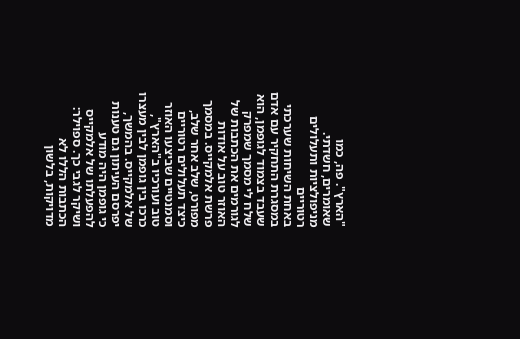"הארץ". פה, כמו שאומרים, חשדתי.
מניפולציות ותעלולים רטוריים
באחת השיחות שערכתי במסגרת התחקיר עם אדם שעבד בצמוד לגופמן, הוא שלח לי מסמך שמפרק לגורמים את הכתבות של האוזר טוב על אודות פרשת אלמקייס. במסמך מפורט, שלב אחר שלב, כיצד תעלולים רטוריים וסמנטיים שביצעו האוזר טוב ועורכיו ב"הארץ", כרכו בין גופמן לבין מעצרו של אלמקייס. בהמשך, יפרסם העיתון גם טענות כי גופמן היה מודע להפעלתו של אלמקייס ושיקר לגבי כך. ספוילר: הכתבות הללו לא מדויקות, בלשון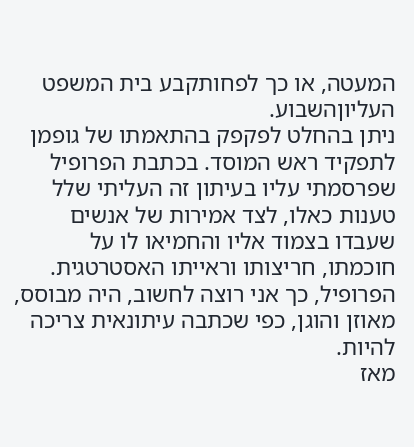המעטה, או כך לפחותקבע בית המשפט העליוןהשבוע.
ניתן בהחלט לפקפק בהתאמתו של גופמן לתפקיד ראש המוסד. בכתבת הפרופיל שפרסמתי עליו בעיתון זה העליתי שלל טענות כאלו, לצד אמירות של אנשים שעבדו בצמוד אליו והחמיאו לו על חוכמתו, חריצותו וראייתו האסטרטגית. הפרופיל, כך אני רוצה לחשוב, היה מבוסס, מאוזן והוגן, כפי שכתבה עיתונאית צריכה להיות.
מאז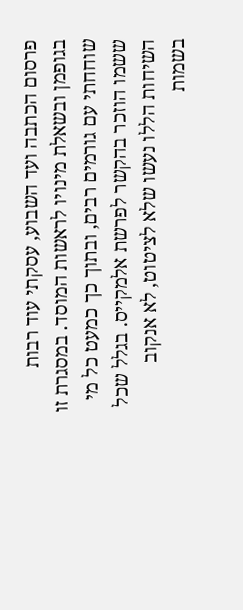פרסום הכתבה ועד השבוע, עסקתי עוד רבות בגופמן ובשאלת מינויו לראשות המוסד. במסגרת זו שוחחתי עם גורמים רבים, ובתוך כך כמעט כל מי ששמו הוזכר בהקשר לפרשת אלמקייס. בגלל שכל השיחות הללו נעשו שלא לציטוט, לא אנקוב בשמות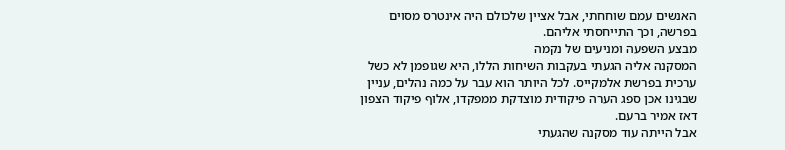האנשים עמם שוחחתי, אבל אציין שלכולם היה אינטרס מסוים בפרשה, וכך התייחסתי אליהם.
מבצע השפעה ומניעים של נקמה
המסקנה אליה הגעתי בעקבות השיחות הללו, היא שגופמן לא כשל ערכית בפרשת אלמקייס. לכל היותר הוא עבר על כמה נהלים, עניין שבגינו אכן ספג הערה פיקודית מוצדקת ממפקדו, אלוף פיקוד הצפון דאז אמיר ברעם.
אבל הייתה עוד מסקנה שהגעתי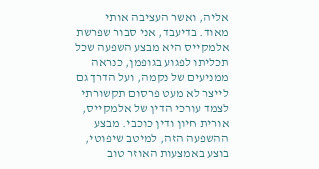אליה, ואשר העציבה אותי מאוד. בדיעבד, אני סבור שפרשת אלמקייס היא מבצע השפעה שכל תכליתו לפגוע בגופמן, כנראה ממניעים של נקמה, ועל הדרך גם לייצר לא מעט פרסום תקשורתי לצמד עורכי הדין של אלמקייס, אורית חיון ודין כוכבי. מבצע ההשפעה הזה, למיטב שיפוטי, בוצע באמצעות האוזר טוב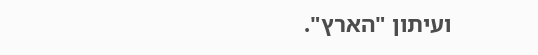ועיתון "הארץ".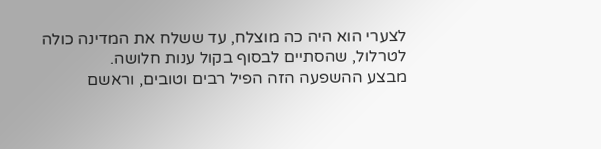לצערי הוא היה כה מוצלח, עד ששלח את המדינה כולה לטרלול, שהסתיים לבסוף בקול ענות חלושה.
מבצע ההשפעה הזה הפיל רבים וטובים, וראשם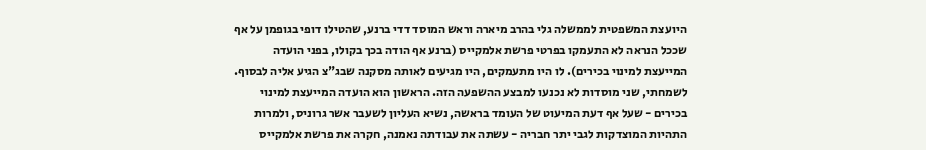היועצת המשפטית לממשלה גלי בהרב מיארה וראש המוסד דדי ברנע, שהטילו דופי בגופמן על אף שככל הנראה לא התעמקו בפרטי פרשת אלמקייס (ברנע אף הודה בכך בקולו, בפני הועדה המייעצת למינוי בכירים). לו היו מתעמקים, היו מגיעים לאותה מסקנה שבג"צ הגיע אליה לבסוף.
לשמחתי, שני מוסדות לא נכנעו למבצע ההשפעה הזה. הראשון הוא הועדה המייעצת למינוי בכירים - שעל אף דעת המיעוט של העומד בראשה, נשיא העליון לשעבר אשר גרוניס, ולמרות התהיות המוצדקות לגבי יתר חבריה - עשתה את עבודתה נאמנה, חקרה את פרשת אלמקייס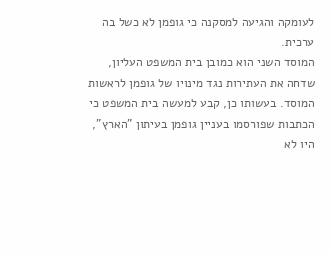לעומקה והגיעה למסקנה כי גופמן לא כשל בה ערכית.
המוסד השני הוא כמובן בית המשפט העליון, שדחה את העתירות נגד מינויו של גופמן לראשות המוסד. בעשותו כן, קבע למעשה בית המשפט כי הכתבות שפורסמו בעניין גופמן בעיתון "הארץ", היו לא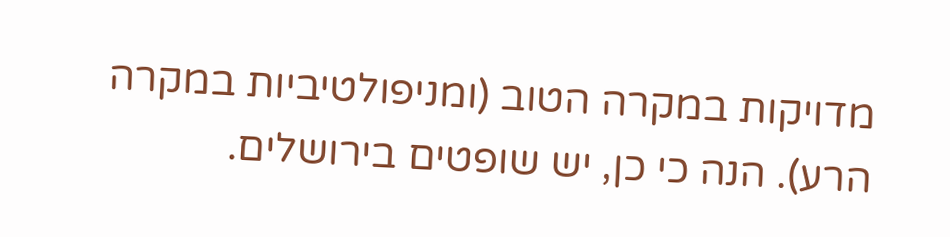מדויקות במקרה הטוב (ומניפולטיביות במקרה הרע). הנה כי כן, יש שופטים בירושלים.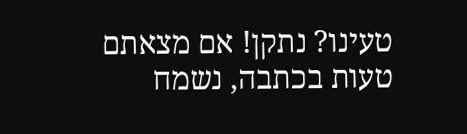טעינו? נתקן! אם מצאתם טעות בכתבה, נשמח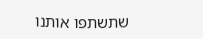שתשתפו אותנו